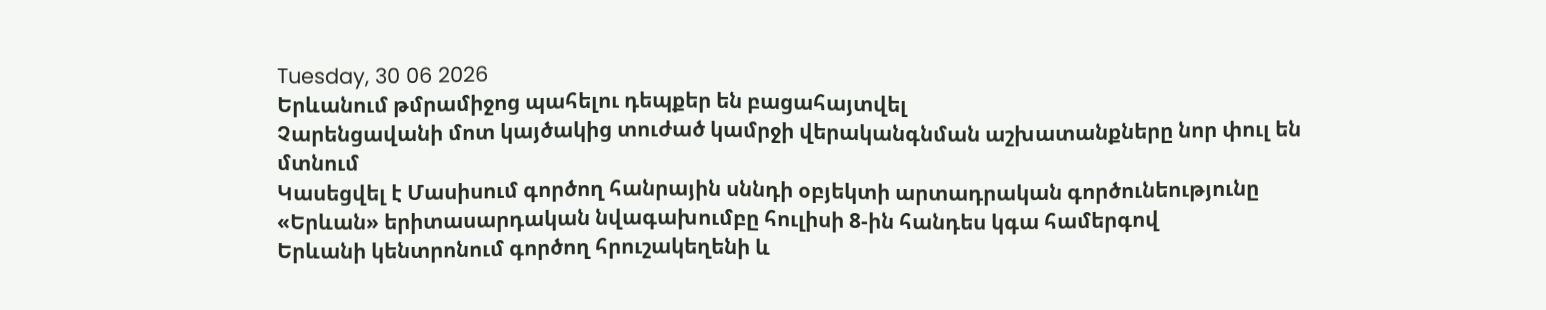Tuesday, 30 06 2026
Երևանում թմրամիջոց պահելու դեպքեր են բացահայտվել
Չարենցավանի մոտ կայծակից տուժած կամրջի վերականգնման աշխատանքները նոր փուլ են մտնում
Կասեցվել է Մասիսում գործող հանրային սննդի օբյեկտի արտադրական գործունեությունը
«Երևան» երիտասարդական նվագախումբը հուլիսի 8-ին հանդես կգա համերգով
Երևանի կենտրոնում գործող հրուշակեղենի և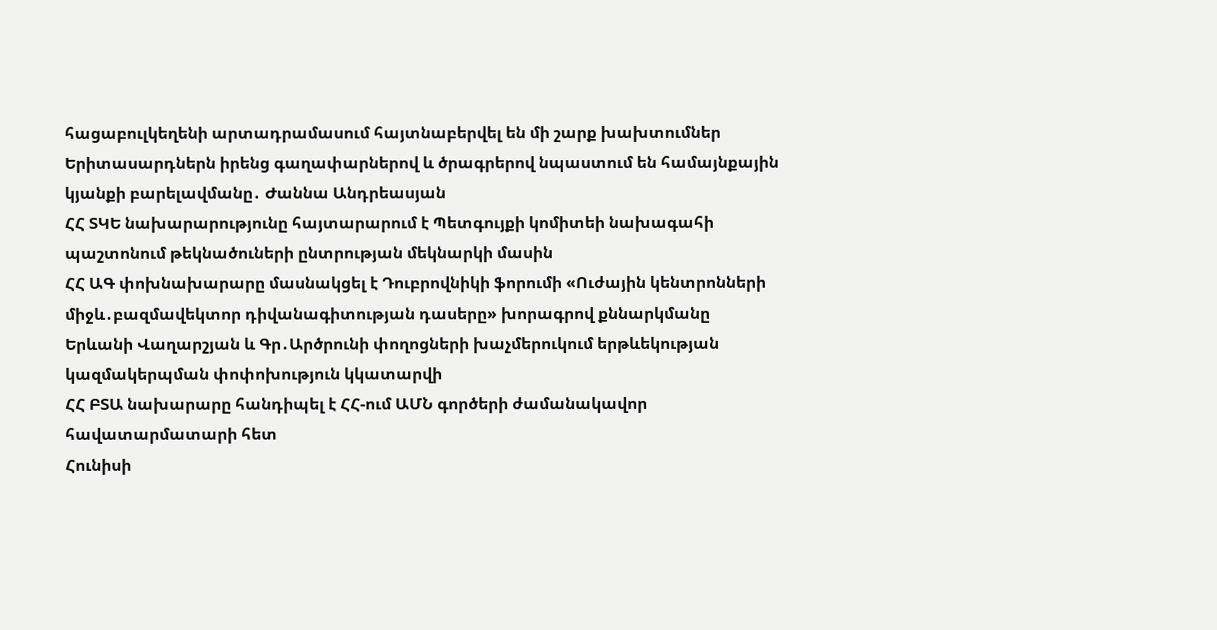հացաբուլկեղենի արտադրամասում հայտնաբերվել են մի շարք խախտումներ
Երիտասարդներն իրենց գաղափարներով և ծրագրերով նպաստում են համայնքային կյանքի բարելավմանը․ Ժաննա Անդրեասյան
ՀՀ ՏԿԵ նախարարությունը հայտարարում է Պետգույքի կոմիտեի նախագահի պաշտոնում թեկնածուների ընտրության մեկնարկի մասին
ՀՀ ԱԳ փոխնախարարը մասնակցել է Դուբրովնիկի ֆորումի «Ուժային կենտրոնների միջև․բազմավեկտոր դիվանագիտության դասերը» խորագրով քննարկմանը
Երևանի Վաղարշյան և Գր․Արծրունի փողոցների խաչմերուկում երթևեկության կազմակերպման փոփոխություն կկատարվի
ՀՀ ԲՏԱ նախարարը հանդիպել է ՀՀ-ում ԱՄՆ գործերի ժամանակավոր հավատարմատարի հետ
Հունիսի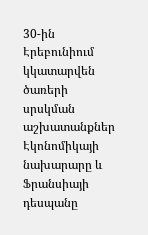30-ին Էրեբունիում կկատարվեն ծառերի սրսկման աշխատանքներ
Էկոնոմիկայի նախարարը և Ֆրանսիայի դեսպանը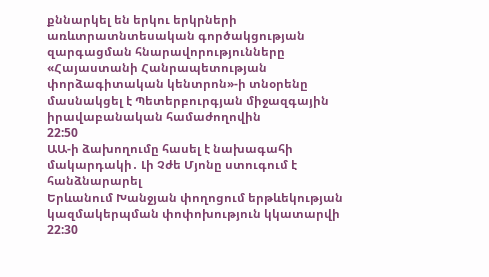քննարկել են երկու երկրների առևտրատնտեսական գործակցության զարգացման հնարավորությունները
«Հայաստանի Հանրապետության փորձագիտական կենտրոն»-ի տնօրենը մասնակցել է Պետերբուրգյան միջազգային իրավաբանական համաժողովին
22:50
ԱԱ-ի ձախողումը հասել է նախագահի մակարդակի․ Լի Չժե Մյոնը ստուգում է հանձնարարել
Երևանում Խանջյան փողոցում երթևեկության կազմակերպման փոփոխություն կկատարվի
22:30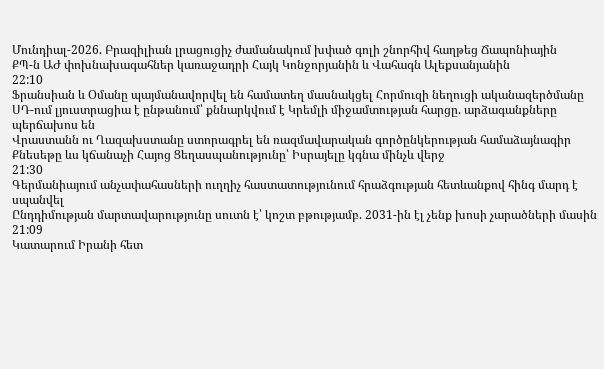Մունդիալ-2026. Բրազիլիան լրացուցիչ ժամանակում խփած գոլի շնորհիվ հաղթեց Ճապոնիային
ՔՊ-ն ԱԺ փոխնախագահներ կառաջադրի Հայկ Կոնջորյանին և Վահագն Ալեքսանյանին
22:10
Ֆրանսիան և Օմանը պայմանավորվել են համատեղ մասնակցել Հորմուզի նեղուցի ականազերծմանը
ՍԴ-ում լյուստրացիա է ընթանում՝ քննարկվում է Կրեմլի միջամտության հարցը. արձագանքները պերճախոս են
Վրաստանն ու Ղազախստանը ստորագրել են ռազմավարական գործընկերության համաձայնագիր
Քնեսեթը ևս կճանաչի Հայոց Ցեղասպանությունը՝ Իսրայելը կգնա մինչև վերջ
21:30
Գերմանիայում անչափահասների ուղղիչ հաստատությունում հրաձգության հետևանքով հինգ մարդ է սպանվել
Ընդդիմության մարտավարությունը սուտն է՝ կոշտ բթությամբ. 2031-ին էլ չենք խոսի չարածների մասին
21:09
Կատարում Իրանի հետ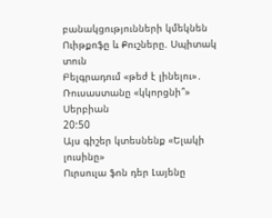բանակցությունների կմեկնեն Ուիթքոֆը և Քուշները. Սպիտակ տուն
Բելգրադում «թեժ է լինելու»․ Ռուսաստանը «կկորցնի՞» Սերբիան
20:50
Այս գիշեր կտեսնենք «Ելակի լուսինը»
Ուրսուլա ֆոն դեր Լայենը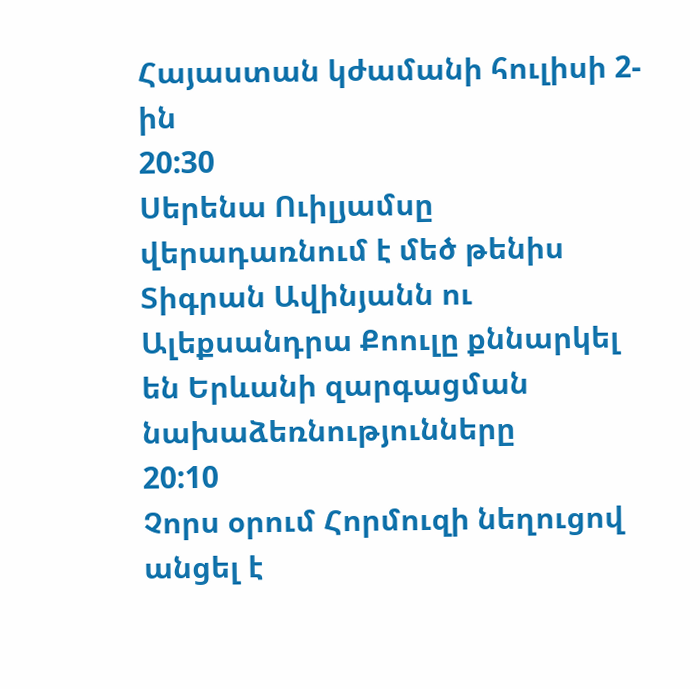Հայաստան կժամանի հուլիսի 2-ին
20:30
Սերենա Ուիլյամսը վերադառնում է մեծ թենիս
Տիգրան Ավինյանն ու Ալեքսանդրա Քոուլը քննարկել են Երևանի զարգացման նախաձեռնությունները
20:10
Չորս օրում Հորմուզի նեղուցով անցել է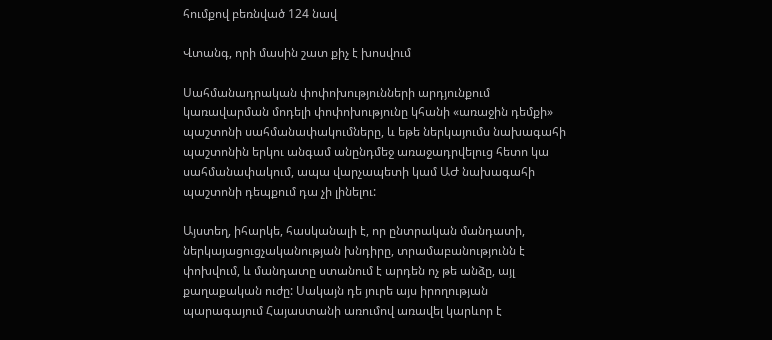հումքով բեռնված 124 նավ

Վտանգ, որի մասին շատ քիչ է խոսվում

Սահմանադրական փոփոխությունների արդյունքում կառավարման մոդելի փոփոխությունը կհանի «առաջին դեմքի» պաշտոնի սահմանափակումները, և եթե ներկայումս նախագահի պաշտոնին երկու անգամ անընդմեջ առաջադրվելուց հետո կա սահմանափակում, ապա վարչապետի կամ ԱԺ նախագահի պաշտոնի դեպքում դա չի լինելու:

Այստեղ, իհարկե, հասկանալի է, որ ընտրական մանդատի, ներկայացուցչականության խնդիրը, տրամաբանությունն է փոխվում, և մանդատը ստանում է արդեն ոչ թե անձը, այլ քաղաքական ուժը: Սակայն դե յուրե այս իրողության պարագայում Հայաստանի առումով առավել կարևոր է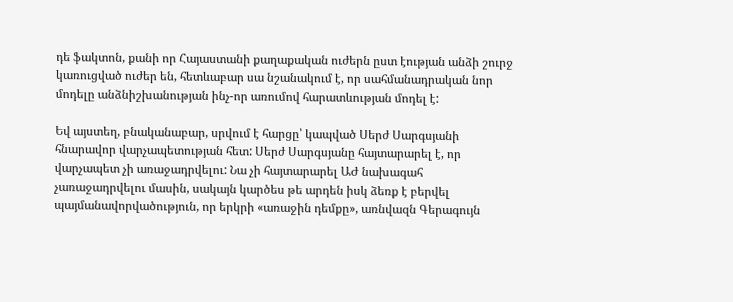դե ֆակտոն, քանի որ Հայաստանի քաղաքական ուժերն ըստ էության անձի շուրջ կառուցված ուժեր են, հետևաբար սա նշանակում է, որ սահմանադրական նոր մոդելը անձնիշխանության ինչ-որ առումով հարատևության մոդել է:

Եվ այստեղ, բնականաբար, սրվում է հարցը՝ կապված Սերժ Սարգսյանի հնարավոր վարչապետության հետ: Սերժ Սարգսյանը հայտարարել է, որ վարչապետ չի առաջադրվելու: Նա չի հայտարարել ԱԺ նախագահ չառաջադրվելու մասին, սակայն կարծես թե արդեն իսկ ձեռք է բերվել պայմանավորվածություն, որ երկրի «առաջին դեմքը», առնվազն Գերագույն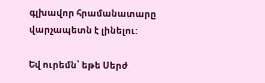գլխավոր հրամանատարը վարչապետն է լինելու:

Եվ ուրեմն՝ եթե Սերժ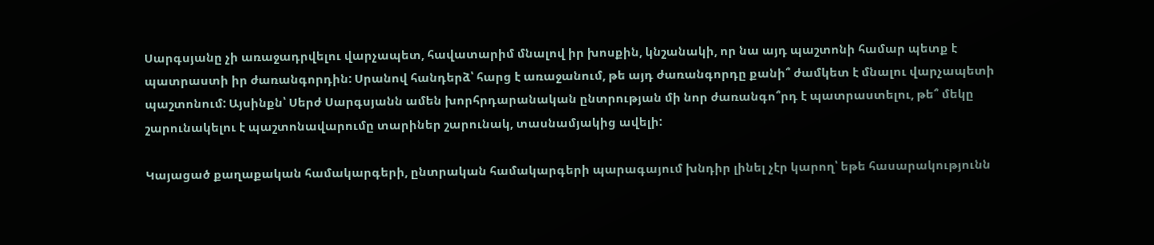Սարգսյանը չի առաջադրվելու վարչապետ, հավատարիմ մնալով իր խոսքին, կնշանակի, որ նա այդ պաշտոնի համար պետք է պատրաստի իր ժառանգորդին: Սրանով հանդերձ՝ հարց է առաջանում, թե այդ ժառանգորդը քանի՞ ժամկետ է մնալու վարչապետի պաշտոնում: Այսինքն՝ Սերժ Սարգսյանն ամեն խորհրդարանական ընտրության մի նոր ժառանգո՞րդ է պատրաստելու, թե՞ մեկը շարունակելու է պաշտոնավարումը տարիներ շարունակ, տասնամյակից ավելի:

Կայացած քաղաքական համակարգերի, ընտրական համակարգերի պարագայում խնդիր լինել չէր կարող՝ եթե հասարակությունն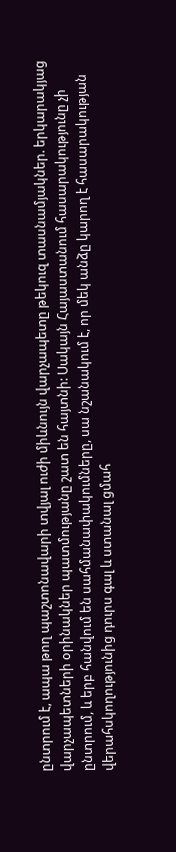ընտրում է, ապա թող պաշտոնավարի տվյալ ուժի միևնույն վարչապետը թեկուզ տասնամյակներ. երկարակյաց վարչապետների օրինակներ պատմությանը շատ են հայտնի: Սակայն Հայաստանում հասարակությունը չի ընտրում, և երբ հանվում են սահմանափակումները, սա նշանակում է, որ մեկ անձը կարող է հասարակության վերահսկողությունից դուրս գալ և ստանալ ցմահ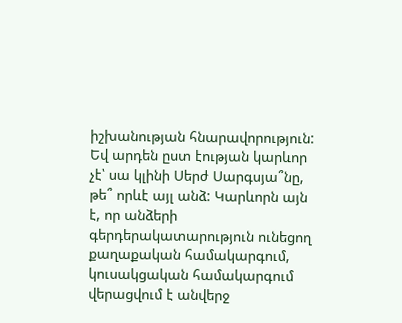իշխանության հնարավորություն: Եվ արդեն ըստ էության կարևոր չէ՝ սա կլինի Սերժ Սարգսյա՞նը, թե՞ որևէ այլ անձ: Կարևորն այն է, որ անձերի գերդերակատարություն ունեցող քաղաքական համակարգում, կուսակցական համակարգում վերացվում է անվերջ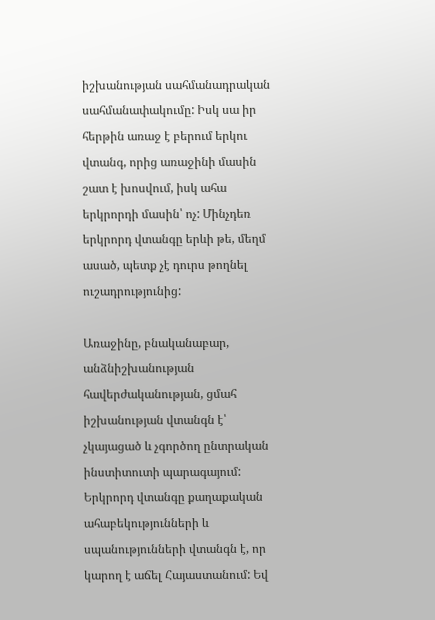իշխանության սահմանադրական սահմանափակումը: Իսկ սա իր հերթին առաջ է բերում երկու վտանգ, որից առաջինի մասին շատ է խոսվում, իսկ ահա երկրորդի մասին՝ ոչ: Մինչդեռ երկրորդ վտանգը երևի թե, մեղմ ասած, պետք չէ դուրս թողնել ուշադրությունից:

Առաջինը, բնականաբար, անձնիշխանության հավերժականության, ցմահ իշխանության վտանգն է՝ չկայացած և չգործող ընտրական ինստիտուտի պարագայում: Երկրորդ վտանգը քաղաքական ահաբեկությունների և սպանությունների վտանգն է, որ կարող է աճել Հայաստանում: Եվ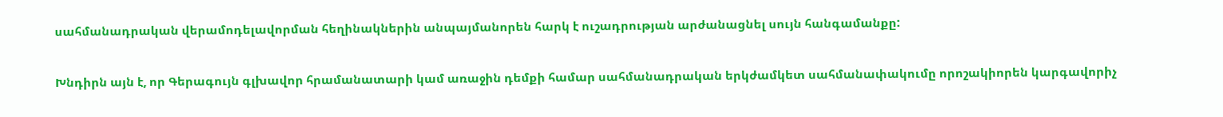սահմանադրական վերամոդելավորման հեղինակներին անպայմանորեն հարկ է ուշադրության արժանացնել սույն հանգամանքը:

Խնդիրն այն է, որ Գերագույն գլխավոր հրամանատարի կամ առաջին դեմքի համար սահմանադրական երկժամկետ սահմանափակումը որոշակիորեն կարգավորիչ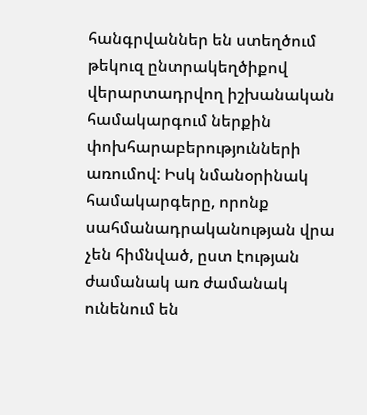հանգրվաններ են ստեղծում թեկուզ ընտրակեղծիքով վերարտադրվող իշխանական համակարգում ներքին փոխհարաբերությունների առումով: Իսկ նմանօրինակ համակարգերը, որոնք սահմանադրականության վրա չեն հիմնված, ըստ էության ժամանակ առ ժամանակ ունենում են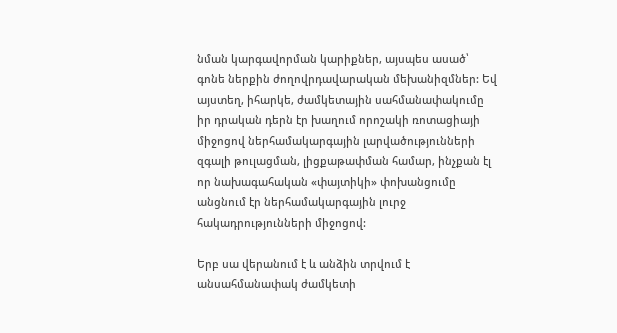նման կարգավորման կարիքներ, այսպես ասած՝ գոնե ներքին ժողովրդավարական մեխանիզմներ: Եվ այստեղ, իհարկե, ժամկետային սահմանափակումը իր դրական դերն էր խաղում որոշակի ռոտացիայի միջոցով ներհամակարգային լարվածությունների զգալի թուլացման, լիցքաթափման համար, ինչքան էլ որ նախագահական «փայտիկի» փոխանցումը անցնում էր ներհամակարգային լուրջ հակադրությունների միջոցով:

Երբ սա վերանում է և անձին տրվում է անսահմանափակ ժամկետի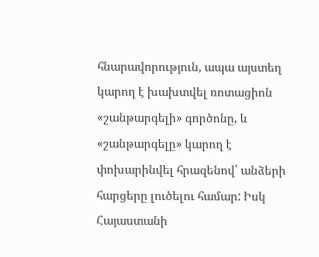հնարավորություն, ապա այստեղ կարող է խախտվել ռոտացիոն «շանթարգելի» գործոնը, և «շանթարգելը» կարող է փոխարինվել հրազենով՝ անձերի հարցերը լուծելու համար: Իսկ Հայաստանի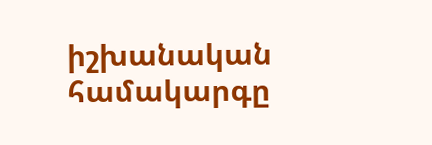իշխանական համակարգը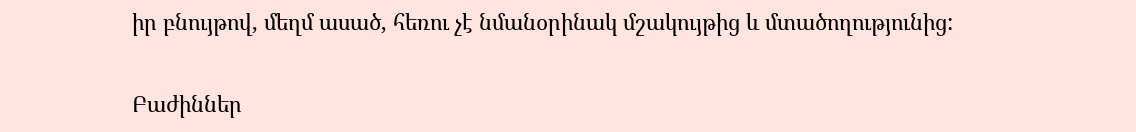իր բնույթով, մեղմ ասած, հեռու չէ նմանօրինակ մշակույթից և մտածողությունից:


Բաժիններ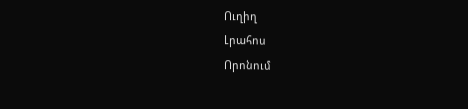Ուղիղ
Լրահոս
Որոնում